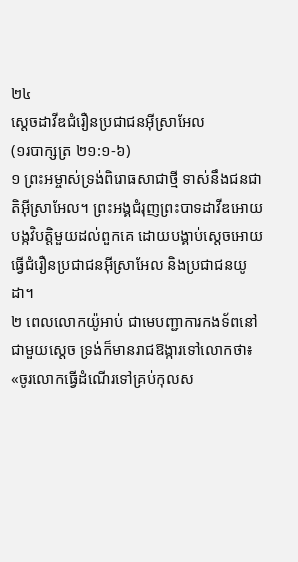២៤
ស្ដេចដាវីឌជំរឿនប្រជាជនអ៊ីស្រាអែល
(១របាក្សត្រ ២១:១-៦)
១ ព្រះអម្ចាស់ទ្រង់ពិរោធសាជាថ្មី ទាស់នឹងជនជាតិអ៊ីស្រាអែល។ ព្រះអង្គជំរុញព្រះបាទដាវីឌអោយបង្កវិបត្តិមួយដល់ពួកគេ ដោយបង្គាប់ស្ដេចអោយធ្វើជំរឿនប្រជាជនអ៊ីស្រាអែល និងប្រជាជនយូដា។
២ ពេលលោកយ៉ូអាប់ ជាមេបញ្ជាការកងទ័ពនៅជាមួយស្ដេច ទ្រង់ក៏មានរាជឱង្ការទៅលោកថា៖ «ចូរលោកធ្វើដំណើរទៅគ្រប់កុលស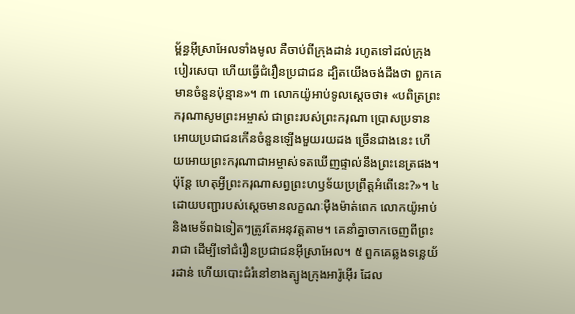ម្ព័ន្ធអ៊ីស្រាអែលទាំងមូល គឺចាប់ពីក្រុងដាន់ រហូតទៅដល់ក្រុងបៀរសេបា ហើយធ្វើជំរឿនប្រជាជន ដ្បិតយើងចង់ដឹងថា ពួកគេមានចំនួនប៉ុន្មាន»។ ៣ លោកយ៉ូអាប់ទូលស្ដេចថា៖ «បពិត្រព្រះករុណាសូមព្រះអម្ចាស់ ជាព្រះរបស់ព្រះករុណា ប្រោសប្រទានអោយប្រជាជនកើនចំនួនឡើងមួយរយដង ច្រើនជាងនេះ ហើយអោយព្រះករុណាជាអម្ចាស់ទតឃើញផ្ទាល់នឹងព្រះនេត្រផង។ ប៉ុន្តែ ហេតុអ្វីព្រះករុណាសព្វព្រះហឫទ័យប្រព្រឹត្តអំពើនេះ?»។ ៤ ដោយបញ្ជារបស់ស្ដេចមានលក្ខណៈម៉ឺងម៉ាត់ពេក លោកយ៉ូអាប់ និងមេទ័ពឯទៀតៗត្រូវតែអនុវត្តតាម។ គេនាំគ្នាចាកចេញពីព្រះរាជា ដើម្បីទៅជំរឿនប្រជាជនអ៊ីស្រាអែល។ ៥ ពួកគេឆ្លងទន្លេយ័រដាន់ ហើយបោះជំរំនៅខាងត្បូងក្រុងអារ៉ូអ៊ើរ ដែល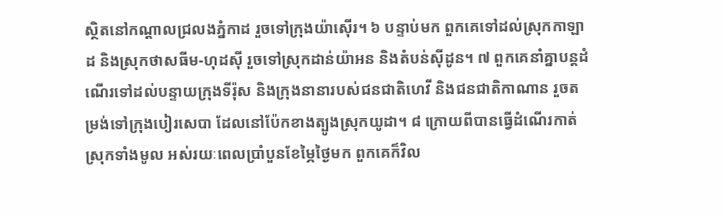ស្ថិតនៅកណ្ដាលជ្រលងភ្នំកាដ រួចទៅក្រុងយ៉ាស៊ើរ។ ៦ បន្ទាប់មក ពួកគេទៅដល់ស្រុកកាឡាដ និងស្រុកថាសធីម-ហុដស៊ី រួចទៅស្រុកដាន់យ៉ាអន និងតំបន់ស៊ីដូន។ ៧ ពួកគេនាំគ្នាបន្តដំណើរទៅដល់បន្ទាយក្រុងទីរ៉ុស និងក្រុងនានារបស់ជនជាតិហេវី និងជនជាតិកាណាន រួចតម្រង់ទៅក្រុងបៀរសេបា ដែលនៅប៉ែកខាងត្បូងស្រុកយូដា។ ៨ ក្រោយពីបានធ្វើដំណើរកាត់ស្រុកទាំងមូល អស់រយៈពេលប្រាំបួនខែម្ភៃថ្ងៃមក ពួកគេក៏វិល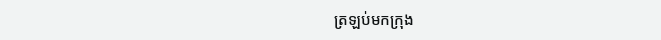ត្រឡប់មកក្រុង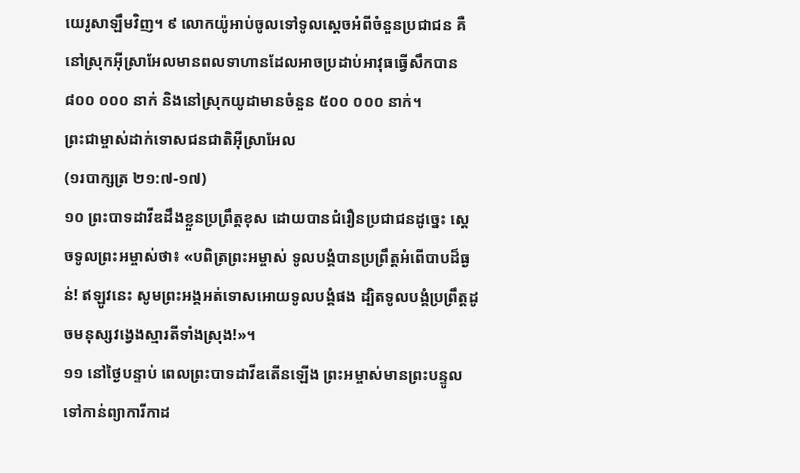យេរូសាឡឹមវិញ។ ៩ លោកយ៉ូអាប់ចូលទៅទូលស្ដេចអំពីចំនួនប្រជាជន គឺនៅស្រុកអ៊ីស្រាអែលមានពលទាហានដែលអាចប្រដាប់អាវុធធ្វើសឹកបាន ៨០០ ០០០ នាក់ និងនៅស្រុកយូដាមានចំនួន ៥០០ ០០០ នាក់។
ព្រះជាម្ចាស់ដាក់ទោសជនជាតិអ៊ីស្រាអែល
(១របាក្សត្រ ២១:៧-១៧)
១០ ព្រះបាទដាវីឌដឹងខ្លួនប្រព្រឹត្តខុស ដោយបានជំរឿនប្រជាជនដូច្នេះ ស្ដេចទូលព្រះអម្ចាស់ថា៖ «បពិត្រព្រះអម្ចាស់ ទូលបង្គំបានប្រព្រឹត្តអំពើបាបដ៏ធ្ងន់! ឥឡូវនេះ សូមព្រះអង្គអត់ទោសអោយទូលបង្គំផង ដ្បិតទូលបង្គំប្រព្រឹត្តដូចមនុស្សវង្វេងស្មារតីទាំងស្រុង!»។
១១ នៅថ្ងៃបន្ទាប់ ពេលព្រះបាទដាវីឌតើនឡើង ព្រះអម្ចាស់មានព្រះបន្ទូលទៅកាន់ព្យាការីកាដ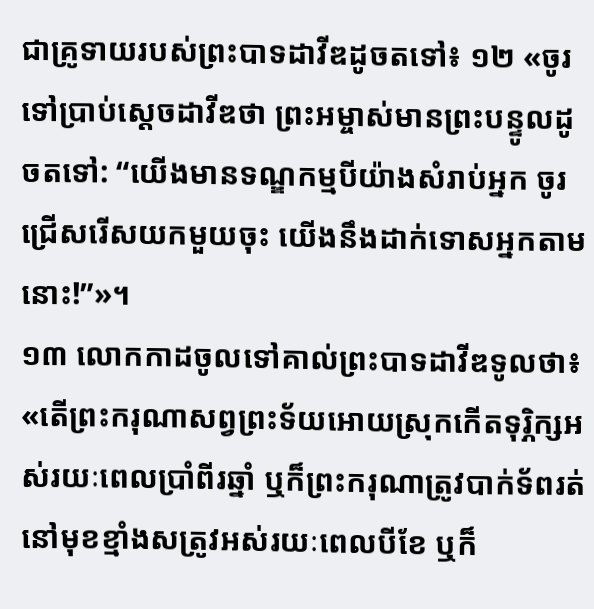ជាគ្រូទាយរបស់ព្រះបាទដាវីឌដូចតទៅ៖ ១២ «ចូរទៅប្រាប់ស្ដេចដាវីឌថា ព្រះអម្ចាស់មានព្រះបន្ទូលដូចតទៅ: “យើងមានទណ្ឌកម្មបីយ៉ាងសំរាប់អ្នក ចូរជ្រើសរើសយកមួយចុះ យើងនឹងដាក់ទោសអ្នកតាមនោះ!”»។
១៣ លោកកាដចូលទៅគាល់ព្រះបាទដាវីឌទូលថា៖ «តើព្រះករុណាសព្វព្រះទ័យអោយស្រុកកើតទុរ្ភិក្សអស់រយៈពេលប្រាំពីរឆ្នាំ ឬក៏ព្រះករុណាត្រូវបាក់ទ័ពរត់នៅមុខខ្មាំងសត្រូវអស់រយៈពេលបីខែ ឬក៏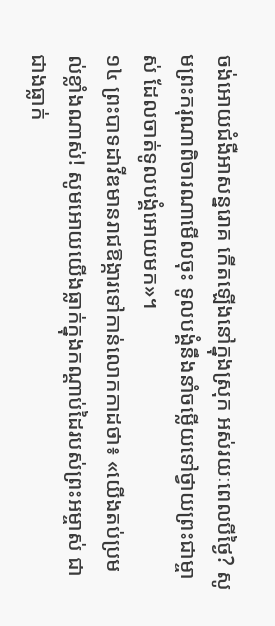ចង់អោយជំងឺអាសន្នរោគ កើតឡើងនៅក្នុងស្រុក អស់រយៈពេលបីថ្ងៃ? សូមព្រះករុណាពិចារណាមើលចុះ ទូលបង្គំនឹងនាំចម្លើយទៅថ្វាយព្រះជាម្ចាស់ ដែលចាត់ទូលបង្គំអោយមក»។
១៤ ព្រះបាទដាវីឌមានរាជឱង្ការទៅកាន់លោកកាដថា៖ «យើងតប់ប្រមល់ខ្លាំងណាស់! សូមអោយយើងធ្លាក់ក្នុងកណ្ដាប់ដៃរបស់ព្រះអម្ចាស់ ជាជាងធ្លាក់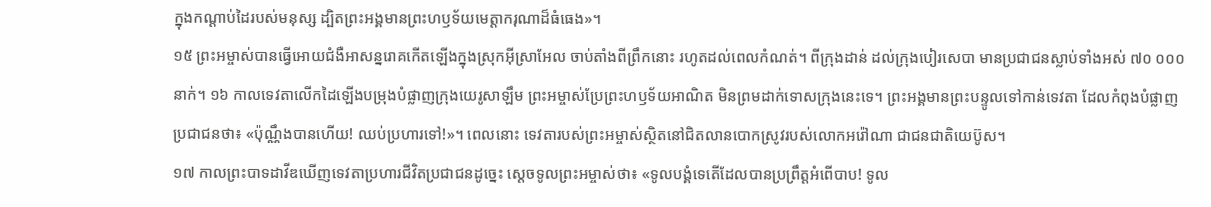ក្នុងកណ្ដាប់ដៃរបស់មនុស្ស ដ្បិតព្រះអង្គមានព្រះហឫទ័យមេត្តាករុណាដ៏ធំធេង»។
១៥ ព្រះអម្ចាស់បានធ្វើអោយជំងឺអាសន្នរោគកើតឡើងក្នុងស្រុកអ៊ីស្រាអែល ចាប់តាំងពីព្រឹកនោះ រហូតដល់ពេលកំណត់។ ពីក្រុងដាន់ ដល់ក្រុងបៀរសេបា មានប្រជាជនស្លាប់ទាំងអស់ ៧០ ០០០នាក់។ ១៦ កាលទេវតាលើកដៃឡើងបម្រុងបំផ្លាញក្រុងយេរូសាឡឹម ព្រះអម្ចាស់ប្រែព្រះហឫទ័យអាណិត មិនព្រមដាក់ទោសក្រុងនេះទេ។ ព្រះអង្គមានព្រះបន្ទូលទៅកាន់ទេវតា ដែលកំពុងបំផ្លាញប្រជាជនថា៖ «ប៉ុណ្ណឹងបានហើយ! ឈប់ប្រហារទៅ!»។ ពេលនោះ ទេវតារបស់ព្រះអម្ចាស់ស្ថិតនៅជិតលានបោកស្រូវរបស់លោកអរ៉ៅណា ជាជនជាតិយេប៊ូស។
១៧ កាលព្រះបាទដាវីឌឃើញទេវតាប្រហារជីវិតប្រជាជនដូច្នេះ ស្ដេចទូលព្រះអម្ចាស់ថា៖ «ទូលបង្គំទេតើដែលបានប្រព្រឹត្តអំពើបាប! ទូល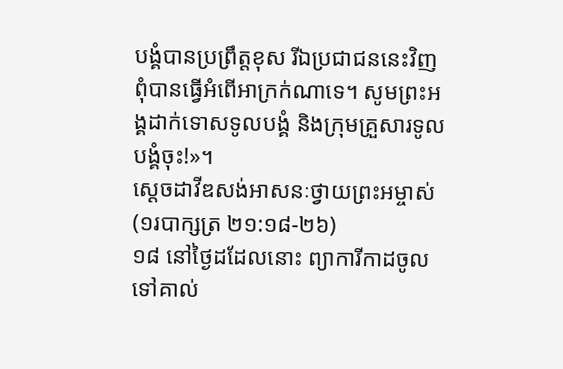បង្គំបានប្រព្រឹត្តខុស រីឯប្រជាជននេះវិញ ពុំបានធ្វើអំពើអាក្រក់ណាទេ។ សូមព្រះអង្គដាក់ទោសទូលបង្គំ និងក្រុមគ្រួសារទូលបង្គំចុះ!»។
ស្ដេចដាវីឌសង់អាសនៈថ្វាយព្រះអម្ចាស់
(១របាក្សត្រ ២១:១៨-២៦)
១៨ នៅថ្ងៃដដែលនោះ ព្យាការីកាដចូលទៅគាល់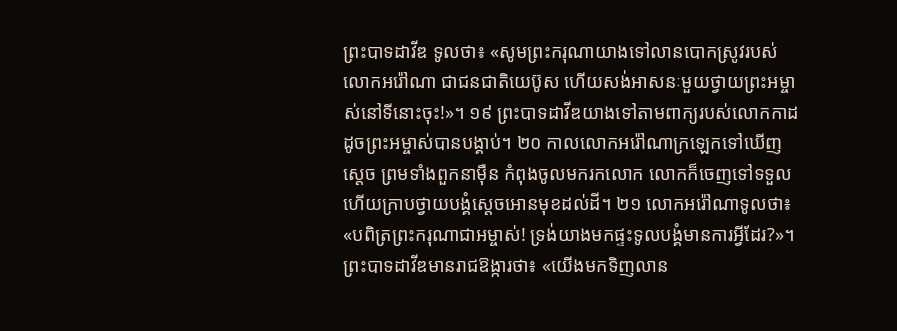ព្រះបាទដាវីឌ ទូលថា៖ «សូមព្រះករុណាយាងទៅលានបោកស្រូវរបស់លោកអរ៉ៅណា ជាជនជាតិយេប៊ូស ហើយសង់អាសនៈមួយថ្វាយព្រះអម្ចាស់នៅទីនោះចុះ!»។ ១៩ ព្រះបាទដាវីឌយាងទៅតាមពាក្យរបស់លោកកាដ ដូចព្រះអម្ចាស់បានបង្គាប់។ ២០ កាលលោកអរ៉ៅណាក្រឡេកទៅឃើញស្ដេច ព្រមទាំងពួកនាម៉ឺន កំពុងចូលមករកលោក លោកក៏ចេញទៅទទួល ហើយក្រាបថ្វាយបង្គំស្ដេចអោនមុខដល់ដី។ ២១ លោកអរ៉ៅណាទូលថា៖ «បពិត្រព្រះករុណាជាអម្ចាស់! ទ្រង់យាងមកផ្ទះទូលបង្គំមានការអ្វីដែរ?»។ ព្រះបាទដាវីឌមានរាជឱង្ការថា៖ «យើងមកទិញលាន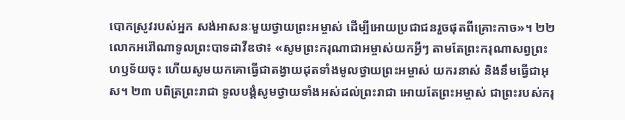បោកស្រូវរបស់អ្នក សង់អាសនៈមួយថ្វាយព្រះអម្ចាស់ ដើម្បីអោយប្រជាជនរួចផុតពីគ្រោះកាច»។ ២២ លោកអរ៉ៅណាទូលព្រះបាទដាវីឌថា៖ «សូមព្រះករុណាជាអម្ចាស់យកអ្វីៗ តាមតែព្រះករុណាសព្វព្រះហឫទ័យចុះ ហើយសូមយកគោធ្វើជាតង្វាយដុតទាំងមូលថ្វាយព្រះអម្ចាស់ យករនាស់ និងនឹមធ្វើជាអុស។ ២៣ បពិត្រព្រះរាជា ទូលបង្គំសូមថ្វាយទាំងអស់ដល់ព្រះរាជា អោយតែព្រះអម្ចាស់ ជាព្រះរបស់ករុ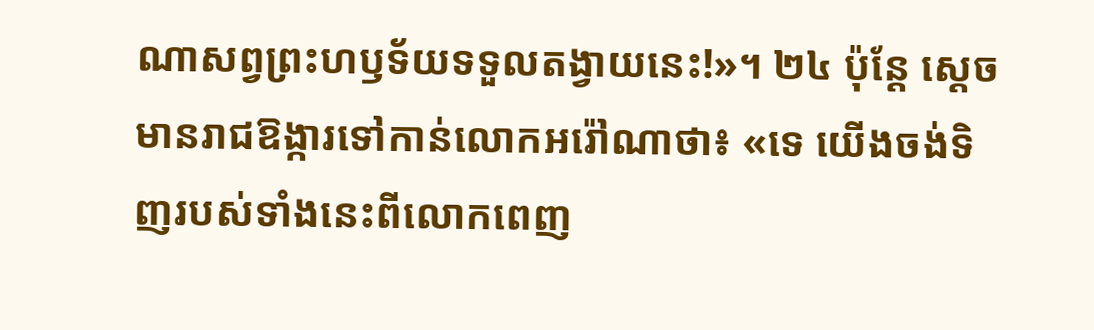ណាសព្វព្រះហឫទ័យទទួលតង្វាយនេះ!»។ ២៤ ប៉ុន្តែ ស្ដេចមានរាជឱង្ការទៅកាន់លោកអរ៉ៅណាថា៖ «ទេ យើងចង់ទិញរបស់ទាំងនេះពីលោកពេញ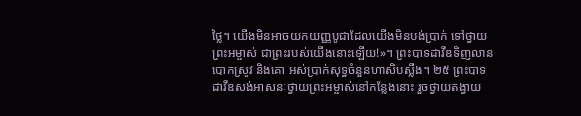ថ្លៃ។ យើងមិនអាចយកយញ្ញបូជាដែលយើងមិនបង់ប្រាក់ ទៅថ្វាយព្រះអម្ចាស់ ជាព្រះរបស់យើងនោះឡើយ!»។ ព្រះបាទដាវីឌទិញលានបោកស្រូវ និងគោ អស់ប្រាក់សុទ្ធចំនួនហាសិបស្លឹង។ ២៥ ព្រះបាទដាវីឌសង់អាសនៈថ្វាយព្រះអម្ចាស់នៅកន្លែងនោះ រួចថ្វាយតង្វាយ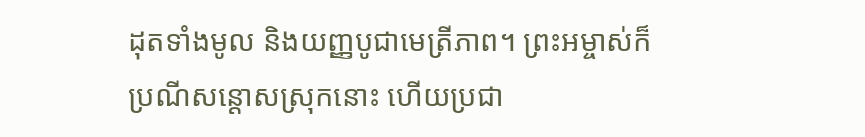ដុតទាំងមូល និងយញ្ញបូជាមេត្រីភាព។ ព្រះអម្ចាស់ក៏ប្រណីសន្ដោសស្រុកនោះ ហើយប្រជា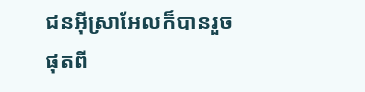ជនអ៊ីស្រាអែលក៏បានរួចផុតពី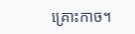គ្រោះកាច។